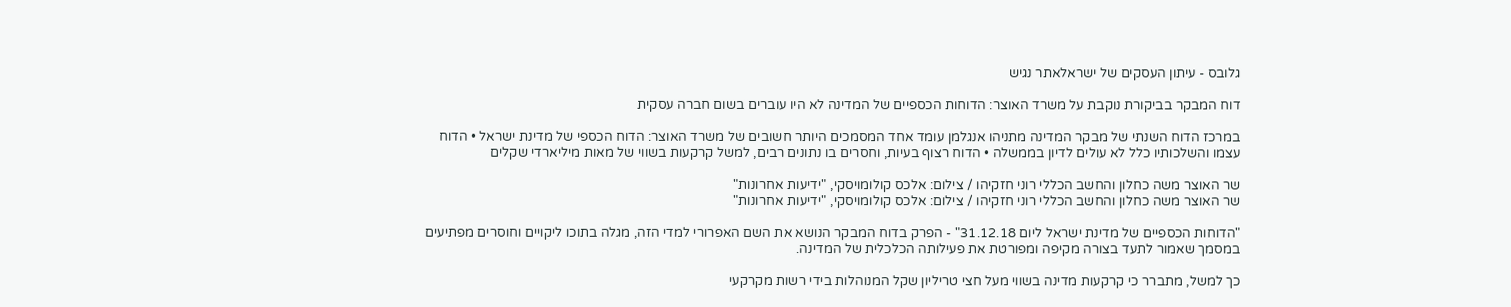גלובס - עיתון העסקים של ישראלאתר נגיש

דוח המבקר בביקורת נוקבת על משרד האוצר: הדוחות הכספיים של המדינה לא היו עוברים בשום חברה עסקית

במרכז הדוח השנתי של מבקר המדינה מתניהו אנגלמן עומד אחד המסמכים היותר חשובים של משרד האוצר: הדוח הכספי של מדינת ישראל • הדוח עצמו והשלכותיו כלל לא עולים לדיון בממשלה • הדוח רצוף בעיות, וחסרים בו נתונים רבים, למשל קרקעות בשווי של מאות מיליארדי שקלים

שר האוצר משה כחלון והחשב הכללי רוני חזקיהו / צילום: אלכס קולומויסקי, "ידיעות אחרונות"
שר האוצר משה כחלון והחשב הכללי רוני חזקיהו / צילום: אלכס קולומויסקי, "ידיעות אחרונות"

"הדוחות הכספיים של מדינת ישראל ליום 31.12.18" - הפרק בדוח המבקר הנושא את השם האפרורי למדי הזה, מגלה בתוכו ליקויים וחוסרים מפתיעים במסמך שאמור לתעד בצורה מקיפה ומפורטת את פעילותה הכלכלית של המדינה.

כך למשל, מתברר כי קרקעות מדינה בשווי מעל חצי טריליון שקל המנוהלות בידי רשות מקרקעי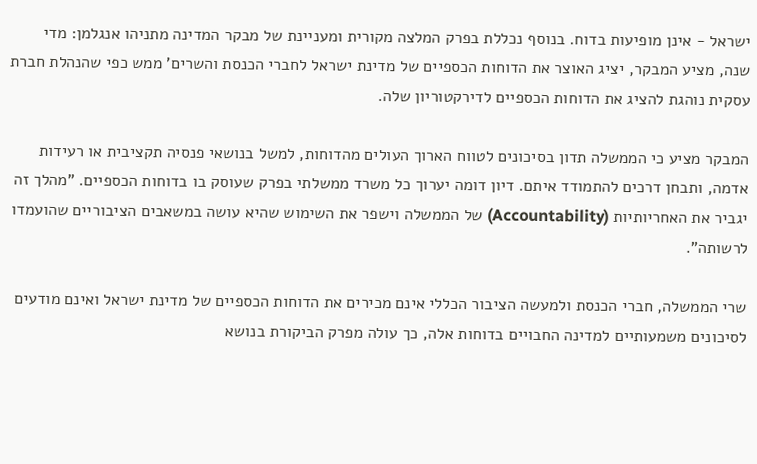ישראל - אינן מופיעות בדוח. בנוסף נכללת בפרק המלצה מקורית ומעניינת של מבקר המדינה מתניהו אנגלמן: מדי שנה, מציע המבקר, יציג האוצר את הדוחות הכספיים של מדינת ישראל לחברי הכנסת והשרים' ממש כפי שהנהלת חברת עסקית נוהגת להציג את הדוחות הכספיים לדירקטוריון שלה.

המבקר מציע כי הממשלה תדון בסיכונים לטווח הארוך העולים מהדוחות, למשל בנושאי פנסיה תקציבית או רעידות אדמה, ותבחן דרכים להתמודד איתם. דיון דומה יערוך כל משרד ממשלתי בפרק שעוסק בו בדוחות הכספיים. "מהלך זה יגביר את האחריותיות (Accountability) של הממשלה וישפר את השימוש שהיא עושה במשאבים הציבוריים שהועמדו לרשותה".

שרי הממשלה, חברי הכנסת ולמעשה הציבור הכללי אינם מכירים את הדוחות הכספיים של מדינת ישראל ואינם מודעים לסיכונים משמעותיים למדינה החבויים בדוחות אלה, כך עולה מפרק הביקורת בנושא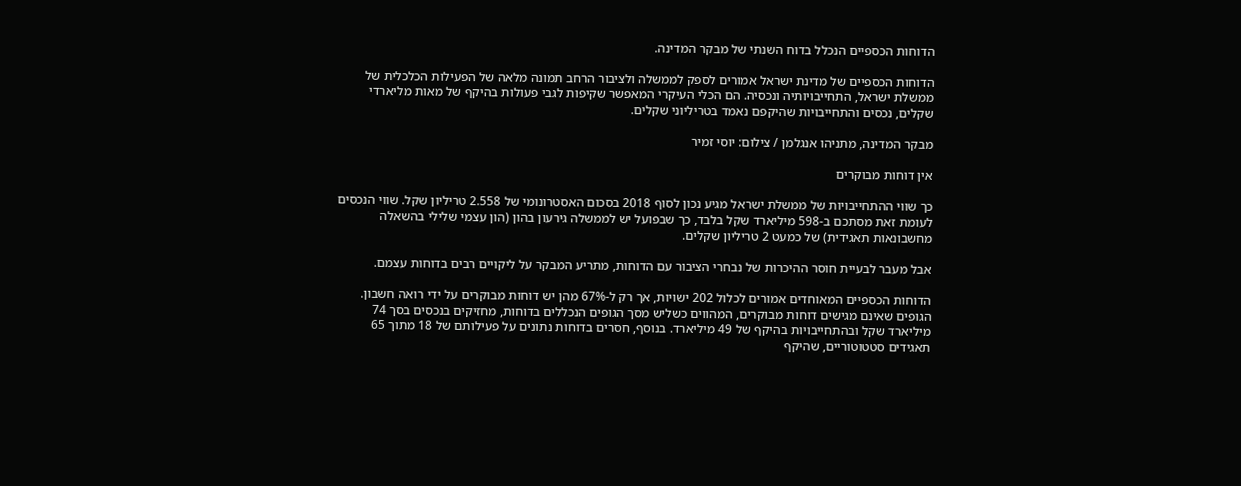הדוחות הכספיים הנכלל בדוח השנתי של מבקר המדינה.

הדוחות הכספיים של מדינת ישראל אמורים לספק לממשלה ולציבור הרחב תמונה מלאה של הפעילות הכלכלית של ממשלת ישראל, התחייבויותיה ונכסיה. הם הכלי העיקרי המאפשר שקיפות לגבי פעולות בהיקף של מאות מליארדי שקלים, נכסים והתחייבויות שהיקפם נאמד בטריליוני שקלים.

מבקר המדינה, מתניהו אנגלמן / צילום: יוסי זמיר

אין דוחות מבוקרים

כך שווי ההתחייבויות של ממשלת ישראל מגיע נכון לסוף 2018 בסכום האסטרונומי של 2.558 טריליון שקל. שווי הנכסים לעומת זאת מסתכם ב-598 מיליארד שקל בלבד, כך שבפועל יש לממשלה גירעון בהון (הון עצמי שלילי בהשאלה מחשבונאות תאגידית) של כמעט 2 טריליון שקלים.

אבל מעבר לבעיית חוסר ההיכרות של נבחרי הציבור עם הדוחות, מתריע המבקר על ליקויים רבים בדוחות עצמם.

הדוחות הכספיים המאוחדים אמורים לכלול 202 ישויות, אך רק ל-67% מהן יש דוחות מבוקרים על ידי רואה חשבון. הגופים שאינם מגישים דוחות מבוקרים, המהווים כשליש מסך הגופים הנכללים בדוחות, מחזיקים בנכסים בסך 74 מיליארד שקל ובהתחייבויות בהיקף של 49 מיליארד. בנוסף, חסרים בדוחות נתונים על פעילותם של 18 מתוך 65 תאגידים סטטוטוריים, שהיקף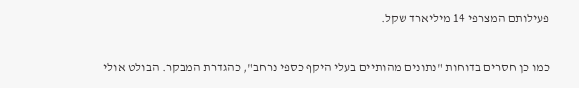פעילותם המצרפי 14 מיליארד שקל.

כמו כן חסרים בדוחות "נתונים מהותיים בעלי היקף כספי נרחב", כהגדרת המבקר. הבולט אולי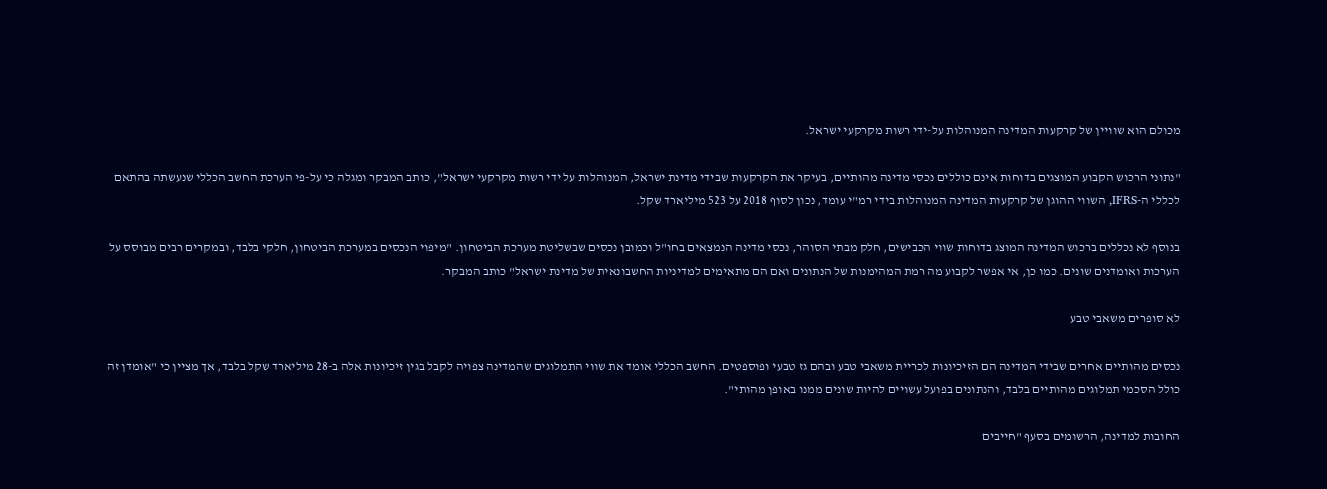מכולם הוא שוויין של קרקעות המדינה המנוהלות על-ידי רשות מקרקעי ישראל.

"נתוני הרכוש הקבוע המוצגים בדוחות אינם כוללים נכסי מדינה מהותיים, בעיקר את הקרקעות שבידי מדינת ישראל, המנוהלות על ידי רשות מקרקעי ישראל", כותב המבקר ומגלה כי על-פי הערכת החשב הכללי שנעשתה בהתאם לכללי ה-IFRS, השווי ההוגן של קרקעות המדינה המנוהלות בידי רמ"י עומד, נכון לסוף 2018 על 523 מיליארד שקל.

בנוסף לא נכללים ברכוש המדינה המוצג בדוחות שווי הכבישים, חלק מבתי הסוהר, נכסי מדינה הנמצאים בחו"ל וכמובן נכסים שבשליטת מערכת הביטחון. "מיפוי הנכסים במערכת הביטחון, חלקי בלבד, ובמקרים רבים מבוסס על הערכות ואומדנים שונים. כמו כן, אי אפשר לקבוע מה רמת המהימנות של הנתונים ואם הם מתאימים למדיניות החשבונאית של מדינת ישראל" כותב המבקר.

לא סופרים משאבי טבע

נכסים מהותיים אחרים שבידי המדינה הם הזיכיונות לכריית משאבי טבע ובהם גז טבעי ופוספטים. החשב הכללי אומד את שווי התמלוגים שהמדינה צפויה לקבל בגין זיכיונות אלה ב-28 מיליארד שקל בלבד, אך מציין כי "אומדן זה כולל הסכמי תמלוגים מהותיים בלבד, והנתונים בפועל עשויים להיות שונים ממנו באופן מהותי".

החובות למדינה, הרשומים בסעף "חייבים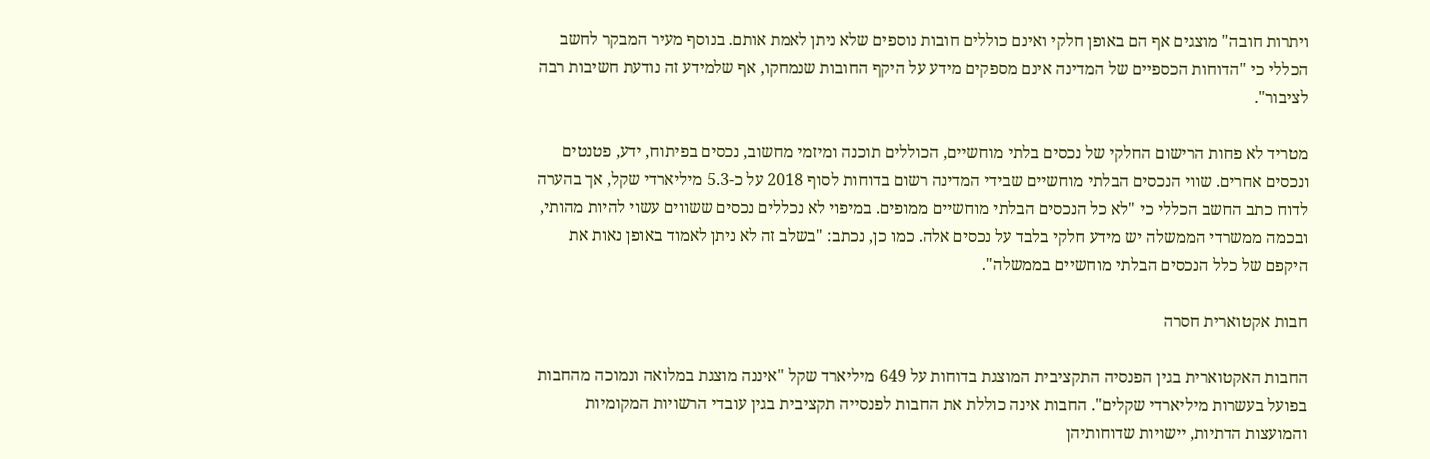ויתרות חובה" מוצגים אף הם באופן חלקי ואינם כוללים חובות נוספים שלא ניתן לאמת אותם. בנוסף מעיר המבקר לחשב הכללי כי "הדוחות הכספיים של המדינה אינם מספקים מידע על היקף החובות שנמחקו, אף שלמידע זה נודעת חשיבות רבה לציבור".

מטריד לא פחות הרישום החלקי של נכסים בלתי מוחשיים, הכוללים תוכנה ומיזמי מחשוב, נכסים בפיתוח, ידע, פטנטים ונכסים אחרים. שווי הנכסים הבלתי מוחשיים שבידי המדינה רשום בדוחות לסוף 2018 על כ-5.3 מיליארדי שקל, אך בהערה לדוח כתב החשב הכללי כי "לא כל הנכסים הבלתי מוחשיים ממופים. במיפוי לא נכללים נכסים ששווים עשוי להיות מהותי, ובכמה ממשרדי הממשלה יש מידע חלקי בלבד על נכסים אלה. כמו כן, נכתב: "בשלב זה לא ניתן לאמוד באופן נאות את היקפם של כלל הנכסים הבלתי מוחשיים בממשלה".

חבות אקטוארית חסרה

החבות האקטוארית בגין הפנסיה התקציבית המוצגת בדוחות על 649 מיליארד שקל "איננה מוצגת במלואה ונמוכה מהחבות בפועל בעשרות מיליארדי שקלים". החבות אינה כוללת את החבות לפנסייה תקציבית בגין עובדי הרשויות המקומיות והמועצות הדתיות, יישויות שדוחותיהן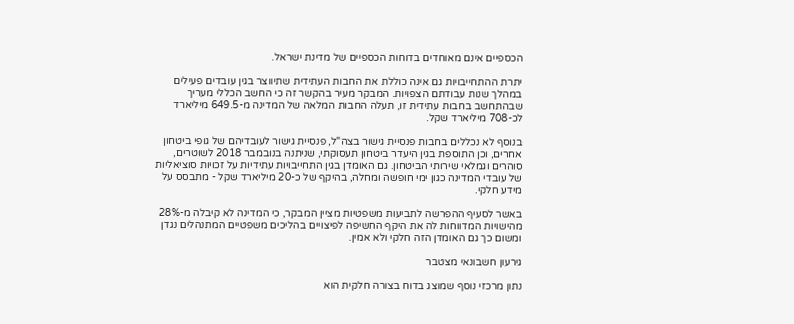הכספיים אינם מאוחדים בדוחות הכספיים של מדינת ישראל.

יתרת ההתחייבויות גם אינה כוללת את החבות העתידית שתיווצר בגין עובדים פעילים במהלך שנות עבודתם הצפויות. המבקר מעיר בהקשר זה כי החשב הכללי מעריך שבהתחשב בחבות עתידית זו, תעלה החבות המלאה של המדינה מ-649.5 מיליארד לכ-708 מיליארד שקל.

בנוסף לא נכללים בחבות פנסיית גישור בצה"ל, פנסיית גישור לעובדיהם של גופי ביטחון אחרים, וכן התוספת בגין היעדר ביטחון תעסוקתי, שניתנה בנובמבר 2018 לשוטרים, סוהרים וגמלאי שירותי הביטחון. גם האומדן בגין התחייבויות עתידיות על זכויות סוציאליות של עובדי המדינה כגון ימי חופשה ומחלה, בהיקף של כ-20 מיליארד שקל - מתבסס על מידע חלקי.

באשר לסעיף ההפרשה לתביעות משפטיות מציין המבקר, כי המדינה לא קיבלה מ-28% מהישויות המדווחות לה את היקף החשיפה לפיצויים בהליכים משפטיים המתנהלים נגדן ומשום כך גם האומדן הזה חלקי ולא אמין.

גירעון חשבונאי מצטבר

נתון מרכזי נוסף שמוצג בדוח בצורה חלקית הוא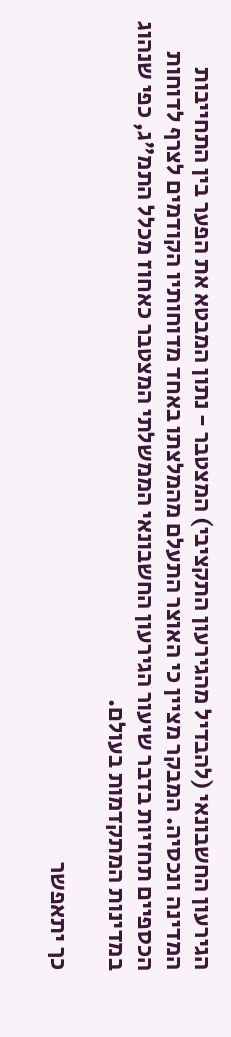הגירעון החשבונאי (להבדיל מהגירעון התקציבי) המצטבר - נתון המבטא את הפער בין התחייבות המדינה ונכסיה. המבקר מציין כי האוצר התעלם מהמלצתו באחד מדוחותיו הקודמים לצרף לדוחות הכספיים תחזיות בדבר שיעור הגירעון החשבונאי הממשלתי המצטבר כאחוז מכלל התמ"ג, כפי שנהוג במדינות המתקדמות בעולם.

כך יתאפשר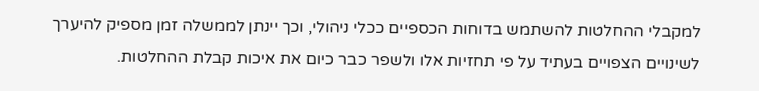למקבלי ההחלטות להשתמש בדוחות הכספיים ככלי ניהולי, וכך יינתן לממשלה זמן מספיק להיערך לשינויים הצפויים בעתיד על פי תחזיות אלו ולשפר כבר כיום את איכות קבלת ההחלטות.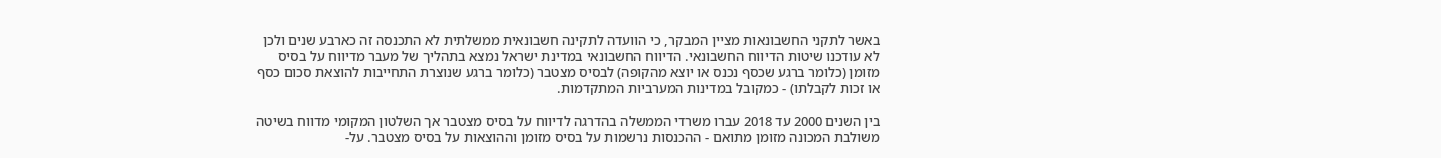באשר לתקני החשבונאות מציין המבקר, כי הוועדה לתקינה חשבונאית ממשלתית לא התכנסה זה כארבע שנים ולכן לא עודכנו שיטות הדיווח החשבונאי. הדיווח החשבונאי במדינת ישראל נמצא בתהליך של מעבר מדיווח על בסיס מזומן (כלומר ברגע שכסף נכנס או יוצא מהקופה) לבסיס מצטבר (כלומר ברגע שנוצרת התחייבות להוצאת סכום כסף או זכות לקבלתו) - כמקובל במדינות המערביות המתקדמות.

בין השנים 2000 עד 2018 עברו משרדי הממשלה בהדרגה לדיווח על בסיס מצטבר אך השלטון המקומי מדווח בשיטה משולבת המכונה מזומן מתואם - ההכנסות נרשמות על בסיס מזומן וההוצאות על בסיס מצטבר. על-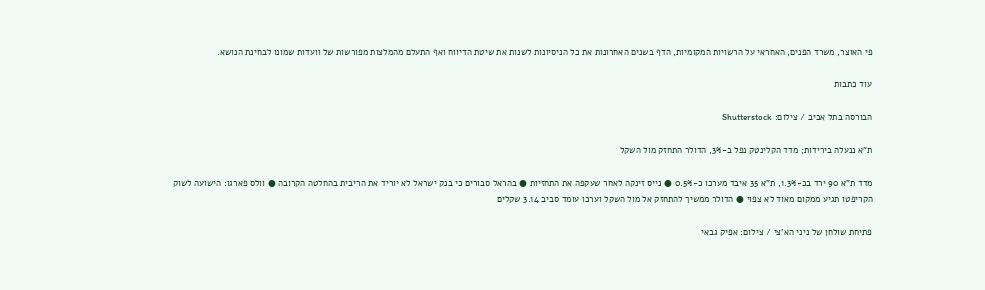פי האוצר, משרד הפנים, האחראי על הרשויות המקומיות, הדף בשנים האחרונות את כל הניסיונות לשנות את שיטת הדיווח ואף התעלם מהמלצות מפורשות של וועדות שמונו לבחינת הנושא.

עוד כתבות

הבורסה בתל אביב / צילום: Shutterstock

ת"א ננעלה בירידות; מדד הקלינטק נפל ב-3%, הדולר התחזק מול השקל

מדד ת"א 90 ירד בכ-1.3%, ת"א 35 איבד מערכו כ-0.5% ● נייס זינקה לאחר שעקפה את התחזיות ● בהראל סבורים כי בנק ישראל לא יוריד את הריבית בהחלטה הקרובה ● וולס פארגו: הישועה לשוק הקריפטו תגיע ממקום מאוד לא צפוי ● הדולר ממשיך להתחזק אל מול השקל וערכו עומד סביב 3.14 שקלים

פתיחת שולחן של ניני הא'צי / צילום: אפיק גבאי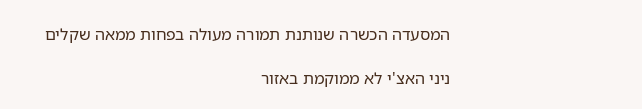המסעדה הכשרה שנותנת תמורה מעולה בפחות ממאה שקלים

ניני האצ'י לא ממוקמת באזור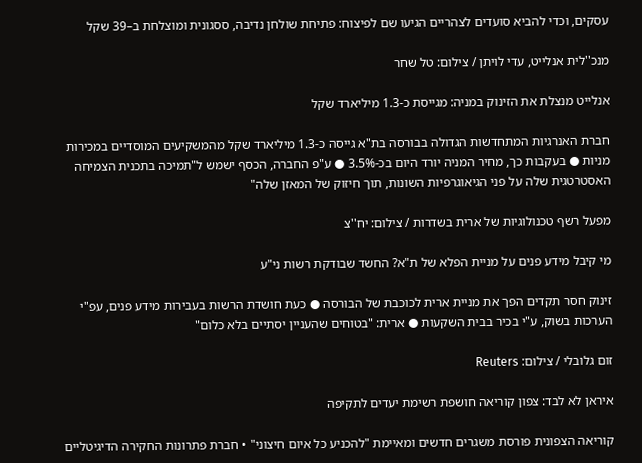עסקים, וכדי להביא סועדים לצהריים הגיעו שם לפיצוח: פתיחת שולחן נדיבה, ססגונית ומוצלחת ב–39 שקל

מנכ''לית אנלייט, עדי לויתן / צילום: טל שחר

אנלייט מנצלת את הזינוק במניה: מגייסת כ-1.3 מיליארד שקל

חברת האנרגיות המתחדשות הגדולה בבורסה בת"א גייסה כ-1.3 מיליארד שקל מהמשקיעים המוסדיים במכירות מניות ● בעקבות כך, מחיר המניה יורד היום בכ-3.5% ● ע"פ החברה, הכסף ישמש ל"תמיכה בתכנית הצמיחה האסטרטגית שלה על פני הגיאוגרפיות השונות, תוך חיזוק של המאזן שלה"

מפעל רשף טכנולוגיות של ארית בשדרות / צילום: יח''צ

מי קיבל מידע פנים על מניית הפלא של ת"א? החשד שבודקת רשות ני"ע

זינוק חסר תקדים הפך את מניית ארית לכוכבת של הבורסה ● כעת חושדת הרשות בעבירות מידע פנים, עפ"י הערכות בשוק, ע"י בכיר בבית השקעות ● ארית: "בטוחים שהעניין יסתיים בלא כלום"

זום גלובלי / צילום: Reuters

איראן לא לבד: צפון קוריאה חושפת רשימת יעדים לתקיפה

קוריאה הצפונית פורסת משגרים חדשים ומאיימת "להכניע כל איום חיצוני" • חברת פתרונות החקירה הדיגיטליים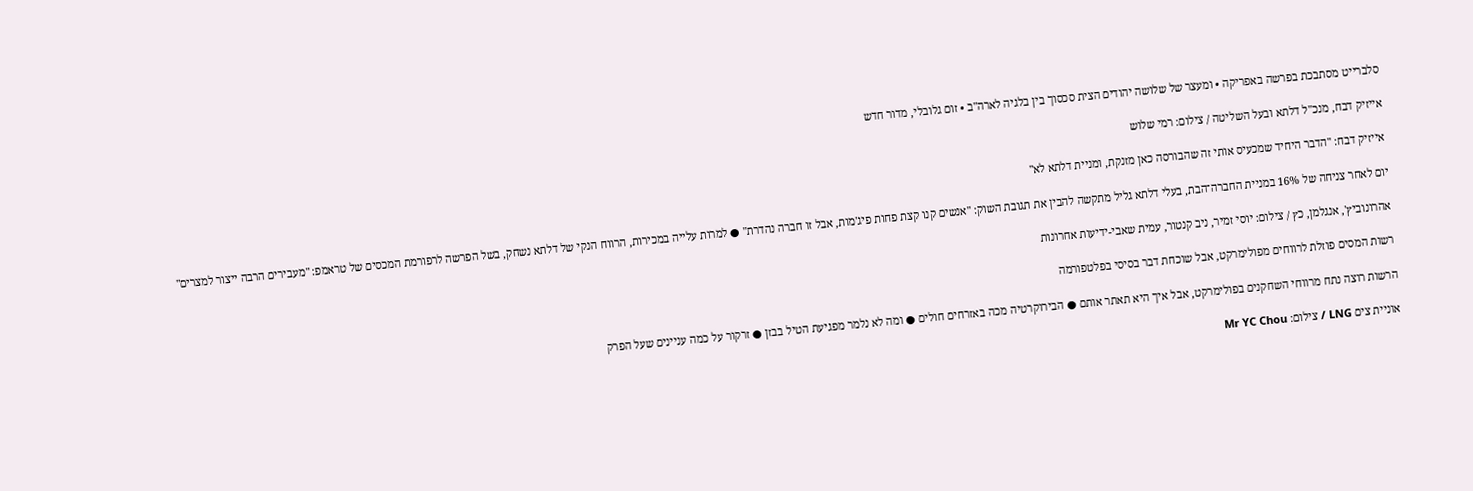סלברייט מסתבכת בפרשה באפריקה • ומעצר של שלושה יהודים הצית סכסוך בין בלגיה לארה"ב • זום גלובלי, מדור חדש

אייזיק דבח, מנכ''ל דלתא ובעל השליטה / צילום: רמי שלוש

אייזיק דבח: "הדבר היחיד שמכעיס אותי זה שהבורסה כאן מזנקת, ומניית דלתא לא"

יום לאחר צניחה של 16% במניית החברה־הבת, בעלי דלתא גליל מתקשה להבין את תגובת השוק: "אנשים קנו קצת פחות פיג'מות, אבל זו חברה נהדרת" ● למרות עלייה במכירות, הרווח הנקי של דלתא נשחק, בשל הפרשה לרפורמת המכסים של טראמפ: "מעבירים הרבה ייצור למצרים"

אהרונוביץ', אנגלמן, כץ / צילום: יוסי זמיר, ניב קנטור, עמית שאבי-ידיעות אחרונות

רשות המסים פוזלת לרווחים מפולימרקט, אבל שוכחת דבר בסיסי בפלטפורמה

הרשות רוצה נתח מרווחי השחקנים בפולימרקט, אבל איך היא תאתר אותם ● הבירוקרטיה מכה באזרחים חולים ● ומה לא נלמר מפגיעת הטיל בבזן ● זרקור על כמה עניינים שעל הפרק

אוניית צים LNG / צילום: Mr YC Chou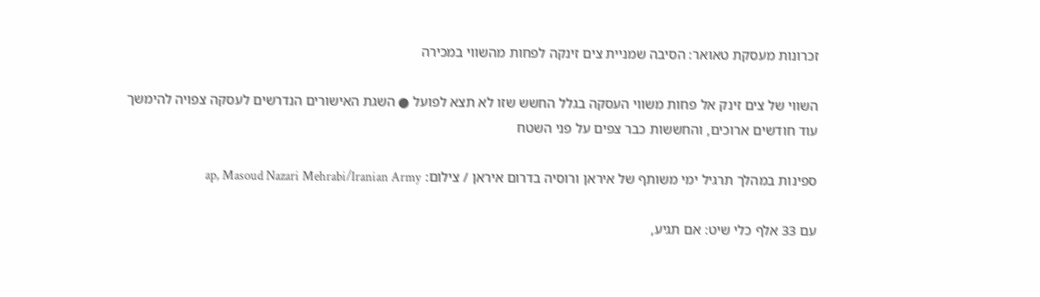זכרונות מעסקת טאואר: הסיבה שמניית צים זינקה לפחות מהשווי במכירה

השווי של צים זינק אל פחות משווי העסקה בגלל החשש שזו לא תצא לפועל ● השגת האישורים הנדרשים לעסקה צפויה להימשך עוד חודשים ארוכים, והחששות כבר צפים על פני השטח

ספינות במהלך תרגיל ימי משותף של איראן ורוסיה בדרום איראן / צילום: ap, Masoud Nazari Mehrabi/Iranian Army

עם 33 אלף כלי שיט: אם תגיע,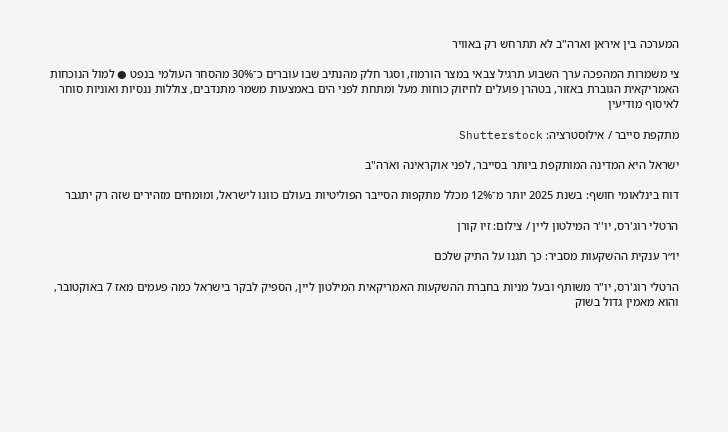המערכה בין איראן וארה"ב לא תתרחש רק באוויר

צי משמרות המהפכה ערך השבוע תרגיל צבאי במצר הורמוז, וסגר חלק מהנתיב שבו עוברים כ־30% מהסחר העולמי בנפט ● למול הנוכחות האמריקאית הגוברת באזור, בטהרן פועלים לחיזוק כוחות מעל ומתחת לפני הים באמצעות משמר מתנדבים, צוללות ננסיות ואוניות סוחר לאיסוף מודיעין

מתקפת סייבר / אילוסטרציה: Shutterstock

ישראל היא המדינה המותקפת ביותר בסייבר, לפני אוקראינה וארה"ב

דוח בינלאומי חושף: בשנת 2025 יותר מ־12% מכלל מתקפות הסייבר הפוליטיות בעולם כוונו לישראל, ומומחים מזהירים שזה רק יתגבר

הרטלי רוג'רס, יו''ר המילטון ליין / צילום: זיו קורן

יו״ר ענקית ההשקעות מסביר: כך תגנו על התיק שלכם

הרטלי רוג'רס, יו"ר משותף ובעל מניות בחברת ההשקעות האמריקאית המילטון ליין, הספיק לבקר בישראל כמה פעמים מאז 7 באוקטובר, והוא מאמין גדול בשוק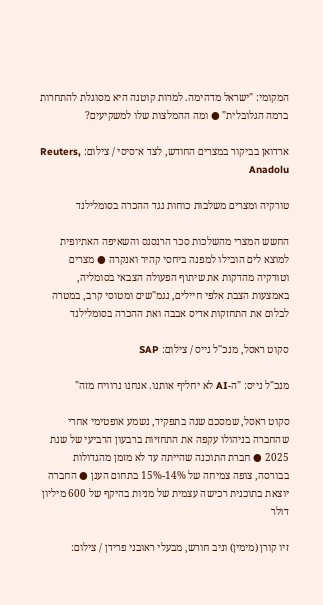המקומי: "ישראל מדהימה. למרות קוטנה היא מסוגלת להתחרות ברמה הגלובלית" ● ומה ההמלצות שלו למשקיעים?

ארדואן בביקור במצרים החודש, לצד א־סיסי / צילום: Reuters, Anadolu

טורקיה ומצרים משלבות כוחות נגד ההכרה בסומלילנד

החשש המצרי מהשלכות סכר הרנסנס והשאיפה האתיופית למוצא לים הובילו למפנה ביחסי קהיר ואנקרה ● מצרים וטורקיה מהדקות את שיתוף הפעולה הצבאי בסומליה, באמצעות הצבת אלפי חיילים, נגמ"שים ומטוסי קרב, במטרה לבלום את התחזקות אדיס אבבה ואת ההכרה בסומלילנד

סקוט ראסל, מנכ''ל נייס / צילום: SAP

מנכ"ל נייס: "ה-AI לא יחליף אותנו. אנחנו נרוויח מזה"

סקוט ראסל, שמסכם שנה בתפקיד, נשמע אופטימי אחרי שהחברה בניהולו עקפה את התחזיות ברבעון הרביעי של שנת 2025 ● חברת התוכנה שהייתה עד לא מזמן מהגדולות בבורסה, צופה צמיחה של 14%-15% בתחום הענן ● החברה יוצאת בתוכנית רכישה עצמית של מניות בהיקף של 600 מיליון דולר

זיו קורן (מימין) וניב חורש, מבעלי ראובני פרידן / צילום: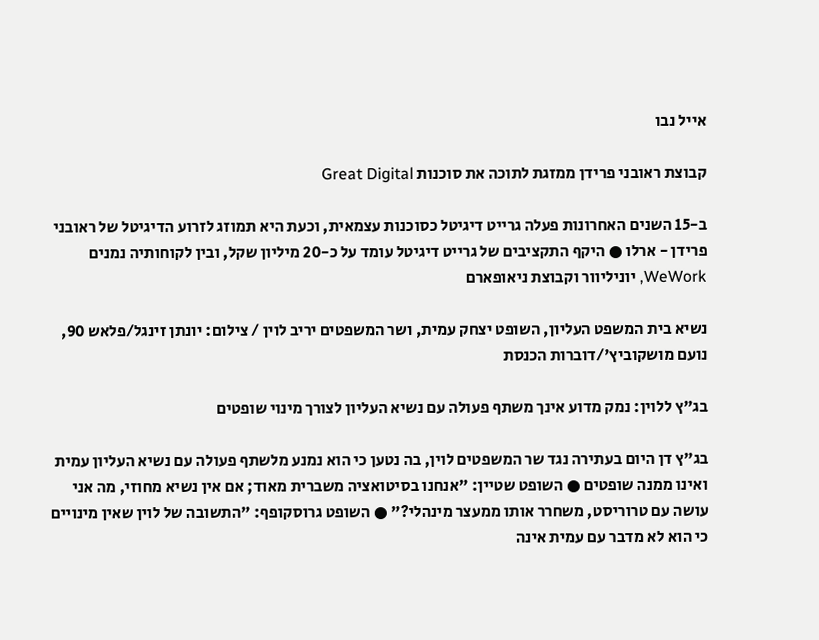אייל נבו

קבוצת ראובני פרידן ממזגת לתוכה את סוכנות Great Digital

ב-15 השנים האחרונות פעלה גרייט דיגיטל כסוכנות עצמאית, וכעת היא תמוזג לזרוע הדיגיטל של ראובני פרידן - ארלו ● היקף התקציבים של גרייט דיגיטל עומד על כ-20 מיליון שקל, ובין לקוחותיה נמנים WeWork, יוניליוור וקבוצת ניאופארם

נשיא בית המשפט העליון, השופט יצחק עמית, ושר המשפטים יריב לוין / צילום: יונתן זינגל/פלאש 90, נועם מושקוביץ'/דוברות הכנסת

בג"ץ ללוין: נמק מדוע אינך משתף פעולה עם נשיא העליון לצורך מינוי שופטים

בג"ץ דן היום בעתירה נגד שר המשפטים לוין, בה נטען כי הוא נמנע מלשתף פעולה עם נשיא העליון עמית ואינו ממנה שופטים ● השופט שטיין: "אנחנו בסיטואציה משברית מאוד; אם אין נשיא מחוזי, מה אני עושה עם טרוריסט, משחרר אותו ממעצר מינהלי?" ● השופט גרוסקופף: "התשובה של לוין שאין מינויים כי הוא לא מדבר עם עמית אינה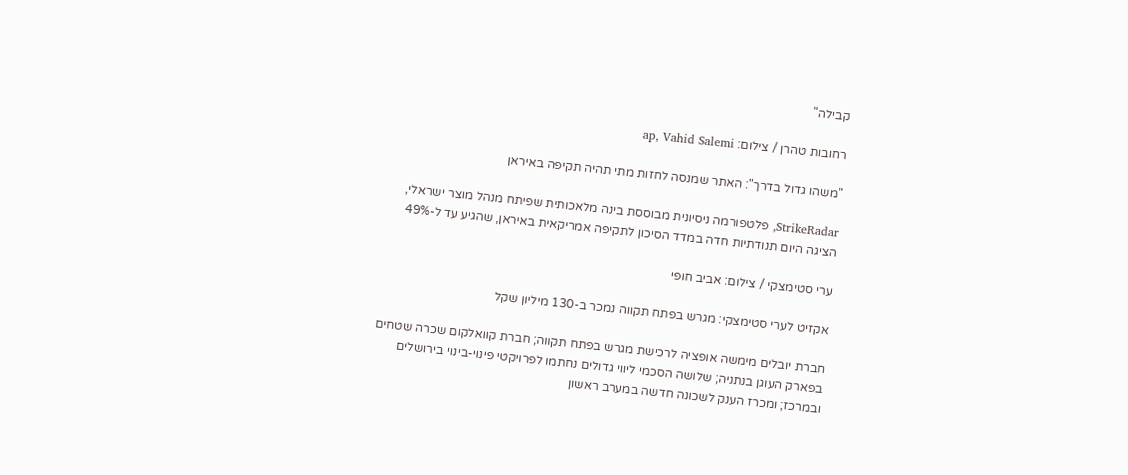קבילה"

רחובות טהרן / צילום: ap, Vahid Salemi

"משהו גדול בדרך": האתר שמנסה לחזות מתי תהיה תקיפה באיראן

StrikeRadar, פלטפורמה ניסיונית מבוססת בינה מלאכותית שפיתח מנהל מוצר ישראלי, הציגה היום תנודתיות חדה במדד הסיכון לתקיפה אמריקאית באיראן, שהגיע עד ל-49%

ערי סטימצקי / צילום: אביב חופי

אקזיט לערי סטימצקי: מגרש בפתח תקווה נמכר ב-130 מיליון שקל

חברת יובלים מימשה אופציה לרכישת מגרש בפתח תקווה; חברת קוואלקום שכרה שטחים בפארק העוגן בנתניה; שלושה הסכמי ליווי גדולים נחתמו לפרויקטי פינוי-בינוי בירושלים ובמרכז; ומכרז הענק לשכונה חדשה במערב ראשון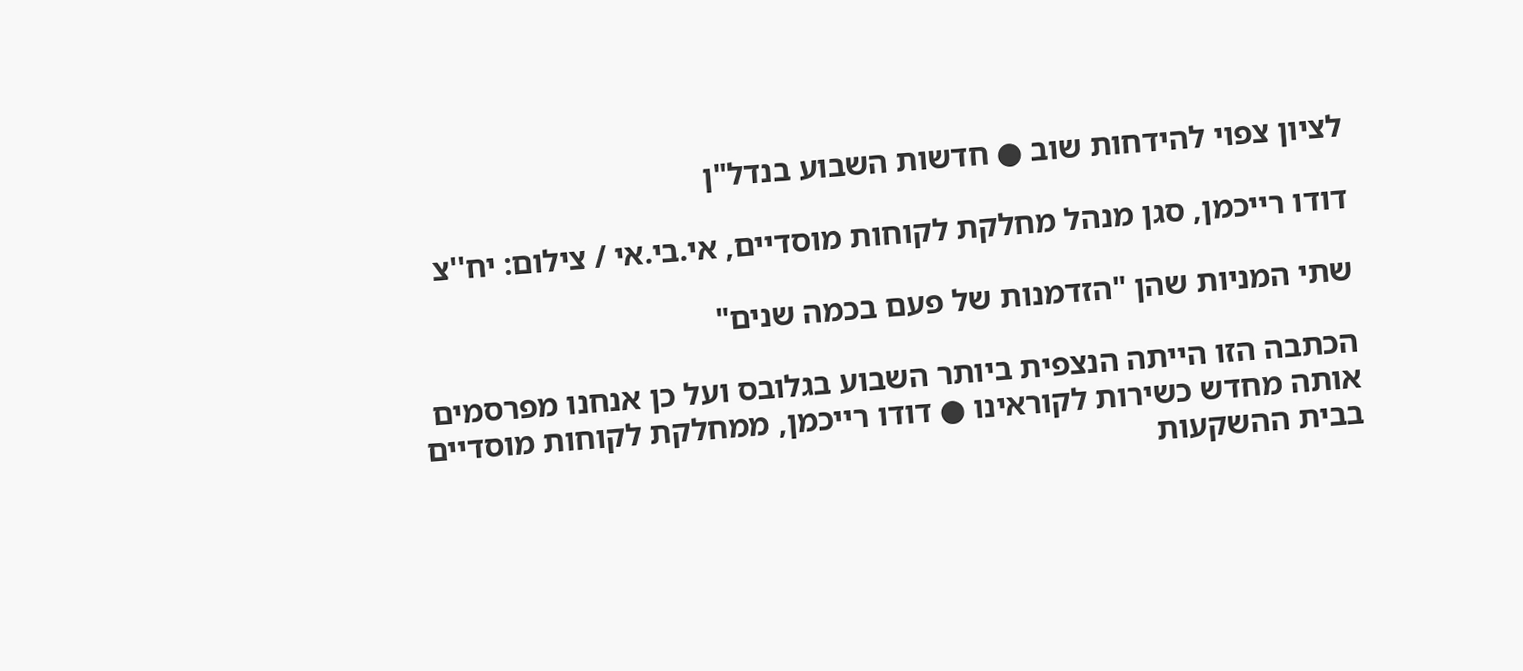לציון צפוי להידחות שוב ● חדשות השבוע בנדל"ן

דודו רייכמן, סגן מנהל מחלקת לקוחות מוסדיים, אי.בי.אי / צילום: יח''צ

שתי המניות שהן "הזדמנות של פעם בכמה שנים"

הכתבה הזו הייתה הנצפית ביותר השבוע בגלובס ועל כן אנחנו מפרסמים אותה מחדש כשירות לקוראינו ● דודו רייכמן, ממחלקת לקוחות מוסדיים בבית ההשקעות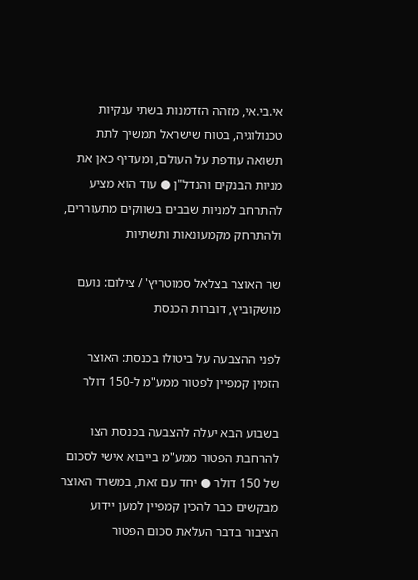אי.בי.אי, מזהה הזדמנות בשתי ענקיות טכנולוגיה, בטוח שישראל תמשיך לתת תשואה עודפת על העולם, ומעדיף כאן את מניות הבנקים והנדל"ן ● עוד הוא מציע להתרחב למניות שבבים בשווקים מתעוררים, ולהתרחק מקמעונאות ותשתיות

שר האוצר בצלאל סמוטריץ' / צילום: נועם מושקוביץ, דוברות הכנסת

לפני ההצבעה על ביטולו בכנסת: האוצר הזמין קמפיין לפטור ממע"מ ל-150 דולר

בשבוע הבא יעלה להצבעה בכנסת הצו להרחבת הפטור ממע"מ בייבוא אישי לסכום של 150 דולר ● יחד עם זאת, במשרד האוצר מבקשים כבר להכין קמפיין למען יידוע הציבור בדבר העלאת סכום הפטור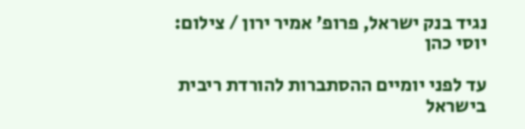נגיד בנק ישראל, פרופ' אמיר ירון / צילום: יוסי כהן

עד לפני יומיים ההסתברות להורדת ריבית בישראל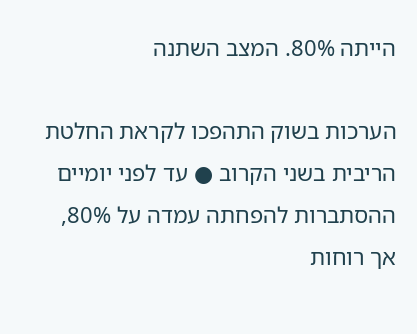הייתה 80%. המצב השתנה

הערכות בשוק התהפכו לקראת החלטת הריבית בשני הקרוב ● עד לפני יומיים ההסתברות להפחתה עמדה על 80%, אך רוחות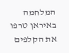המלחמה באיראן טרפו את הקלפים